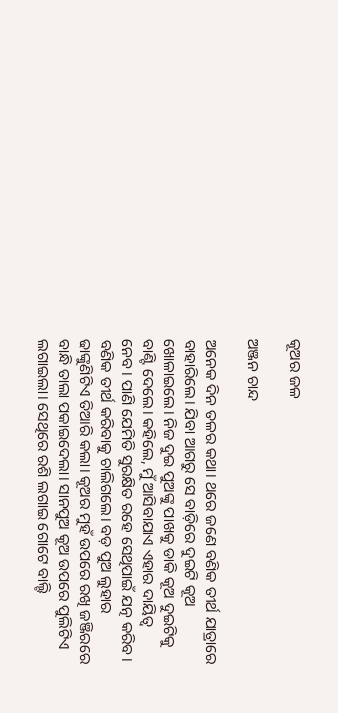କୂଅର ଜଳ

ଅଞ୍ଜନ ଚାନ୍ଦ

ଅନେକ ଦିନ ତଳର କଥା। ଥରେ ଜଣେ ବଣିକ ତୀର୍ଥ ଯାତ୍ରାରେ ବାହାରିଲେ। ଯିବା ଆଗରୁ ସେ ବାଡ଼ିରେ ଦୁଇଟି କୂଅ ଖୋଳାଇଲେ। ନିଜ ଦୁଇ ପୁଅଙ୍କୁ ପାଖକୁ ଡାକି କୂଅ ଦୁଇଟିକୁ ବାଣ୍ଟି ଦେଲେ। କହିଲେ, ମୁଁ ଆସିବାଯାଏ ଏହାର ଦାୟିତ୍ୱ ନେବ। ପାଣି ଯେମିତି ସୁରକ୍ଷିତ ରହେ ସେଥିପାଇଁ ଯତ୍ନ କରିବ।
ବଣିକ ତୀର୍ଥ କରିବାକୁ ଚାଲିଗଲେ। ବଡ଼ ପୁଅ ଲୁହାର ଢାଙ୍କୁଣିଟିଏ ତିଆରି କଲା। କୂଅର ମୁହଁ ଉପରେ ରଖି ଜଞ୍ଜିରରେ ବାନ୍ଧି ତାଲା ପକାଇଦେଲା। ସାନପୁଅ କୂଅ ଉପରେ ପୁଲିଟିଏ ଲଗାଇଲା। ସେଥିରେ ରଶି ଲଗାଇ ଗୋଟେ ବାଲ୍ଟି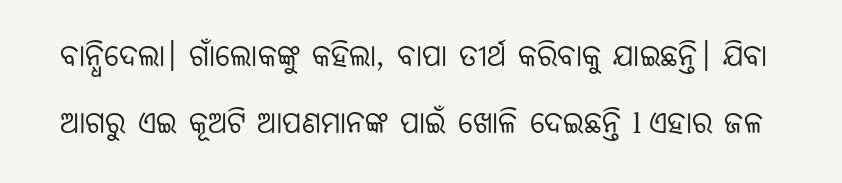ବାନ୍ଧିଦେଲା। ଗାଁଲୋକଙ୍କୁ କହିଲା, ବାପା ତୀର୍ଥ କରିବାକୁ ଯାଇଛନ୍ତି। ଯିବା ଆଗରୁ ଏଇ କୂଅଟି ଆପଣମାନଙ୍କ ପାଇଁ ଖୋଳି ଦେଇଛନ୍ତି l ଏହାର ଜଳ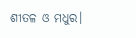ଶୀତଳ ଓ ମଧୁର।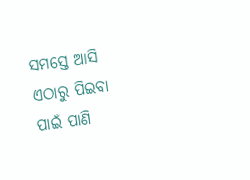ସମସ୍ତେ ଆସି ଏଠାରୁ ପିଇବା ପାଇଁ ପାଣି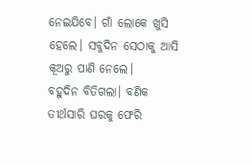ନେଇଯିବେ। ଗାଁ ଲୋକେ ଖୁସି ହେଲେ। ସବୁଦିନ ସେଠାକୁ ଆସି କୂଅରୁ ପାଣି ନେଲେ।
ବହୁଦିନ ବିତିଗଲା। ବଣିକ ତୀର୍ଥସାରି ଘରକୁ ଫେରି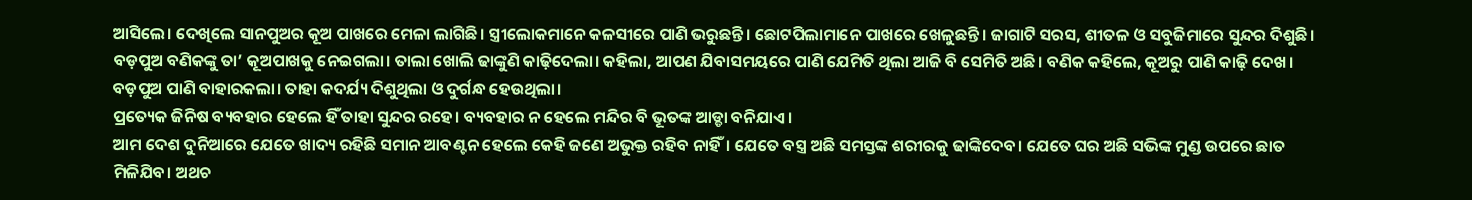ଆସିଲେ। ଦେଖିଲେ ସାନପୁଅର କୂଅ ପାଖରେ ମେଳା ଲାଗିଛି। ସ୍ତ୍ରୀଲୋକମାନେ କଳସୀରେ ପାଣି ଭରୁଛନ୍ତି। ଛୋଟପିଲାମାନେ ପାଖରେ ଖେଳୁଛନ୍ତି। ଜାଗାଟି ସରସ, ଶୀତଳ ଓ ସବୁଜିମାରେ ସୁନ୍ଦର ଦିଶୁଛି। ବଡ଼ପୁଅ ବଣିକଙ୍କୁ ତା’ କୂଅପାଖକୁ ନେଇଗଲା। ତାଲା ଖୋଲି ଢାଙ୍କୁଣି କାଢ଼ିଦେଲା। କହିଲା, ଆପଣ ଯିବାସମୟରେ ପାଣି ଯେମିତି ଥିଲା ଆଜି ବି ସେମିତି ଅଛି। ବଣିକ କହିଲେ, କୂଅରୁ ପାଣି କାଢ଼ି ଦେଖ। ବଡ଼ପୁଅ ପାଣି ବାହାରକଲା। ତାହା କଦର୍ଯ୍ୟ ଦିଶୁଥିଲା ଓ ଦୁର୍ଗନ୍ଧ ହେଉଥିଲା।
ପ୍ରତ୍ୟେକ ଜିନିଷ ବ୍ୟବହାର ହେଲେ ହିଁ ତାହା ସୁନ୍ଦର ରହେ। ବ୍ୟବହାର ନ ହେଲେ ମନ୍ଦିର ବି ଭୂତଙ୍କ ଆଡ୍ଡା ବନିଯାଏ।
ଆମ ଦେଶ ଦୁନିଆରେ ଯେତେ ଖାଦ୍ୟ ରହିଛି ସମାନ ଆବଣ୍ଟନ ହେଲେ କେହି ଜଣେ ଅଭୁକ୍ତ ରହିବ ନାହିଁ। ଯେତେ ବସ୍ତ୍ର ଅଛି ସମସ୍ତଙ୍କ ଶରୀରକୁ ଢାଙ୍କିଦେବ। ଯେତେ ଘର ଅଛି ସଭିଙ୍କ ମୁଣ୍ଡ ଉପରେ ଛାତ ମିଳିଯିବ। ଅଥଚ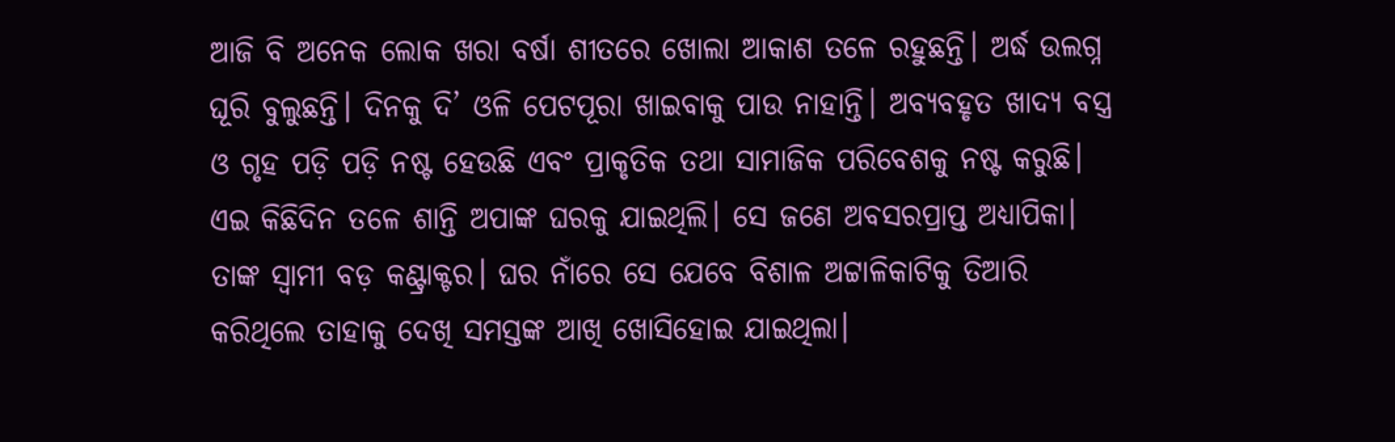ଆଜି ବି ଅନେକ ଲୋକ ଖରା ବର୍ଷା ଶୀତରେ ଖୋଲା ଆକାଶ ତଳେ ରହୁଛନ୍ତି। ଅର୍ଦ୍ଧ ଉଲଗ୍ନ ଘୂରି ବୁଲୁଛନ୍ତି। ଦିନକୁ ଦି’ ଓଳି ପେଟପୂରା ଖାଇବାକୁ ପାଉ ନାହାନ୍ତି। ଅବ୍ୟବହୃତ ଖାଦ୍ୟ ବସ୍ତ୍ର ଓ ଗୃହ ପଡ଼ି ପଡ଼ି ନଷ୍ଟ ହେଉଛି ଏବଂ ପ୍ରାକୃତିକ ତଥା ସାମାଜିକ ପରିବେଶକୁ ନଷ୍ଟ କରୁଛି।
ଏଇ କିଛିଦିନ ତଳେ ଶାନ୍ତି ଅପାଙ୍କ ଘରକୁ ଯାଇଥିଲି। ସେ ଜଣେ ଅବସରପ୍ରାପ୍ତ ଅଧ୍ୟାପିକା। ତାଙ୍କ ସ୍ବାମୀ ବଡ଼ କଣ୍ଟ୍ରାକ୍ଟର। ଘର ନାଁରେ ସେ ଯେବେ ବିଶାଳ ଅଟ୍ଟାଳିକାଟିକୁ ତିଆରି କରିଥିଲେ ତାହାକୁ ଦେଖି ସମସ୍ତଙ୍କ ଆଖି ଖୋସିହୋଇ ଯାଇଥିଲା।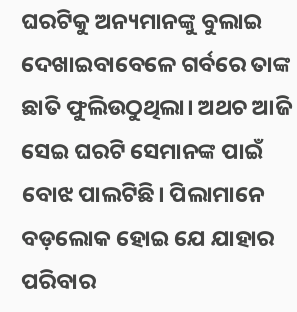ଘରଟିକୁ ଅନ୍ୟମାନଙ୍କୁ ବୁଲାଇ ଦେଖାଇବାବେଳେ ଗର୍ବରେ ତାଙ୍କ ଛାତି ଫୁଲିଉଠୁଥିଲା। ଅଥଚ ଆଜି ସେଇ ଘରଟି ସେମାନଙ୍କ ପାଇଁ ବୋଝ ପାଲଟିଛି। ପିଲାମାନେ ବଡ଼ଲୋକ ହୋଇ ଯେ ଯାହାର ପରିବାର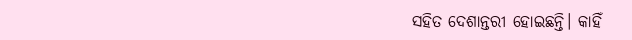ସହିତ ଦେଶାନ୍ତରୀ ହୋଇଛନ୍ତି। କାହିଁ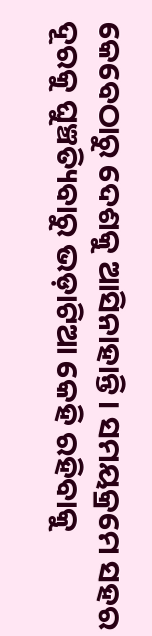କେବେଠାରୁ ଦେଶକୁ ଆସିନାହାନ୍ତି। ସମୟକ୍ରମେ ସହର ଦୂରକୁ ଘୁଞ୍ଚତ୍ୟିବାରୁ ଭଡ଼ାଟିଆ କେହି ରହିବାକୁ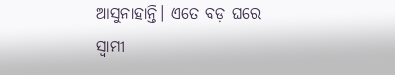ଆସୁନାହାନ୍ତି। ଏତେ ବଡ଼ ଘରେ ସ୍ବାମୀ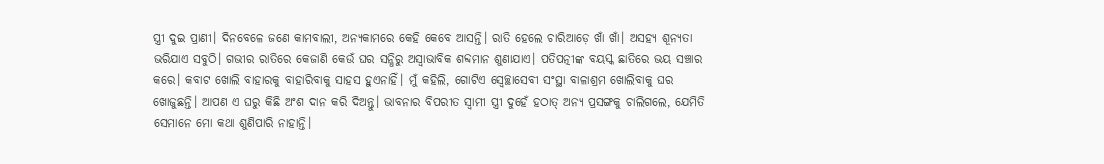ସ୍ତ୍ରୀ ଦୁଇ ପ୍ରାଣୀ। ଦିନବେଳେ ଜଣେ କାମବାଲୀ, ଅନ୍ୟକାମରେ କେହି କେବେ ଆସନ୍ତି। ରାତି ହେଲେ ଚାରିଆଡ଼େ ଖାଁ ଖାଁ। ଅସହ୍ୟ ଶୂନ୍ୟତା ଭରିଯାଏ ସବୁଠି। ଗଭୀର ରାତିରେ କେଜାଣି କେଉଁ ଘର ସନ୍ଧିରୁ ଅସ୍ବାଭାବିକ ଶବ୍ଦମାନ ଶୁଣାଯାଏ। ପତିପତ୍ନୀଙ୍କ ବୟସ୍କ ଛାତିରେ ଭୟ ସଞ୍ଚାର କରେ। କବାଟ ଖୋଲି ବାହାରକୁ ବାହାରିବାକୁ ସାହସ ହୁଏନାହିଁ। ମୁଁ କହିଲି, ଗୋଟିଏ ସ୍ବେଚ୍ଛାସେବୀ ସଂସ୍ଥା ବାଳାଶ୍ରମ ଖୋଲିବାକୁ ଘର ଖୋଜୁଛନ୍ତି। ଆପଣ ଏ ଘରୁ କିଛି ଅଂଶ ଦାନ କରି ଦିଅନ୍ତୁ। ଭାବନାର ବିପରୀତ ସ୍ବାମୀ ସ୍ତ୍ରୀ ଦୁହେଁ ହଠାତ୍‌ ଅନ୍ୟ ପ୍ରସଙ୍ଗକୁ ଚାଲିଗଲେ, ଯେମିତି ସେମାନେ ମୋ କଥା ଶୁଣିପାରି ନାହାନ୍ତି।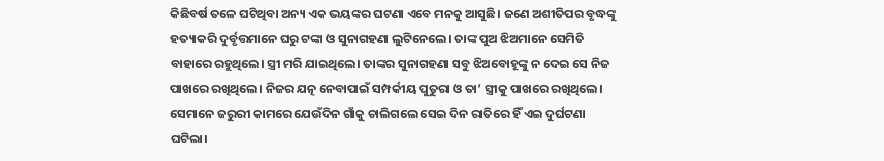କିଛିବର୍ଷ ତଳେ ଘଟିଥିବା ଅନ୍ୟ ଏକ ଭୟଙ୍କର ଘଟଣା ଏବେ ମନକୁ ଆସୁଛି। ଜଣେ ଅଶୀତିପର ବୃଦ୍ଧଙ୍କୁ ହତ୍ୟାକରି ଦୁର୍ବୃତ୍ତମାନେ ଘରୁ ଟଙ୍କା ଓ ସୁନାଗହଣା ଲୁଟିନେଲେ। ତାଙ୍କ ପୁଅ ଝିଅମାନେ ସେମିତି ବାହାରେ ରହୁଥିଲେ। ସ୍ତ୍ରୀ ମରି ଯାଇଥିଲେ। ତାଙ୍କର ସୁନାଗହଣା ସବୁ ଝିଅବୋହୂଙ୍କୁ ନ ଦେଇ ସେ ନିଜ ପାଖରେ ରଖିଥିଲେ। ନିଜର ଯତ୍ନ ନେବାପାଇଁ ସମ୍ପର୍କୀୟ ପୁତୁରା ଓ ତା’ ସ୍ତ୍ରୀକୁ ପାଖରେ ରଖିଥିଲେ। ସେମାନେ ଜରୁରୀ କାମରେ ଯେଉଁଦିନ ଗାଁକୁ ଚାଲିଗଲେ ସେଇ ଦିନ ରାତିରେ ହିଁ ଏଇ ଦୁର୍ଘଟଣା ଘଟିଲା।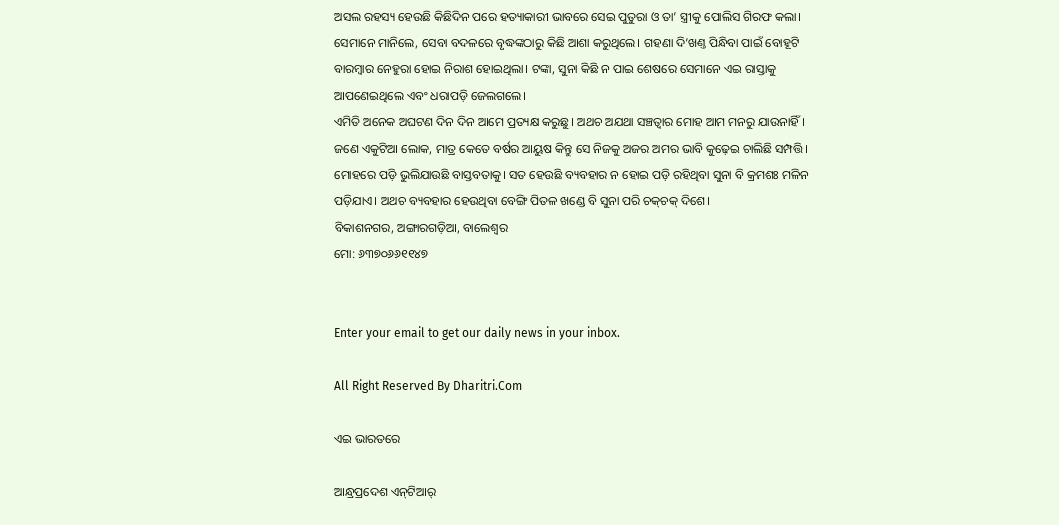ଅସଲ ରହସ୍ୟ ହେଉଛି କିଛିଦିନ ପରେ ହତ୍ୟାକାରୀ ଭାବରେ ସେଇ ପୁତୁରା ଓ ତା’ ସ୍ତ୍ରୀକୁ ପୋଲିସ ଗିରଫ କଲା। ସେମାନେ ମାନିଲେ, ସେବା ବଦଳରେ ବୃଦ୍ଧଙ୍କଠାରୁ କିଛି ଆଶା କରୁଥିଲେ। ଗହଣା ଦି’ଖଣ୍ତ ପିନ୍ଧିବା ପାଇଁ ବୋହୂଟି ବାରମ୍ବାର ନେହୁରା ହୋଇ ନିରାଶ ହୋଇଥିଲା। ଟଙ୍କା, ସୁନା କିଛି ନ ପାଇ ଶେଷରେ ସେମାନେ ଏଇ ରାସ୍ତାକୁ ଆପଣେଇଥିଲେ ଏବଂ ଧରାପଡ଼ି ଜେଲଗଲେ।
ଏମିତି ଅନେକ ଅଘଟଣ ଦିନ ଦିନ ଆମେ ପ୍ରତ୍ୟକ୍ଷ କରୁଛୁ। ଅଥଚ ଅଯଥା ସଞ୍ଚତ୍ବାର ମୋହ ଆମ ମନରୁ ଯାଉନାହିଁ। ଜଣେ ଏକୁଟିଆ ଲୋକ, ମାତ୍ର କେତେ ବର୍ଷର ଆୟୁଷ କିନ୍ତୁ ସେ ନିଜକୁ ଅଜର ଅମର ଭାବି କୁଢ଼େଇ ଚାଲିଛି ସମ୍ପତ୍ତି। ମୋହରେ ପଡ଼ି ଭୁଲିଯାଉଛି ବାସ୍ତବତାକୁ। ସତ ହେଉଛି ବ୍ୟବହାର ନ ହୋଇ ପଡ଼ି ରହିଥିବା ସୁନା ବି କ୍ରମଶଃ ମଳିନ ପଡ଼ିଯାଏ। ଅଥଚ ବ୍ୟବହାର ହେଉଥିବା ବେଙ୍ଗି ପିତଳ ଖଣ୍ଡେ ବି ସୁନା ପରି ଚକ୍‌ଚକ୍‌ ଦିଶେ।
ବିକାଶନଗର, ଅଙ୍ଗାରଗଡ଼ିଆ, ବାଲେଶ୍ୱର
ମୋ: ୬୩୭୦୬୬୧୧୪୭


Enter your email to get our daily news in your inbox.

All Right Reserved By Dharitri.Com

ଏଇ ଭାରତରେ

ଆନ୍ଧ୍ରପ୍ରଦେଶ ଏନ୍‌ଟିଆର୍‌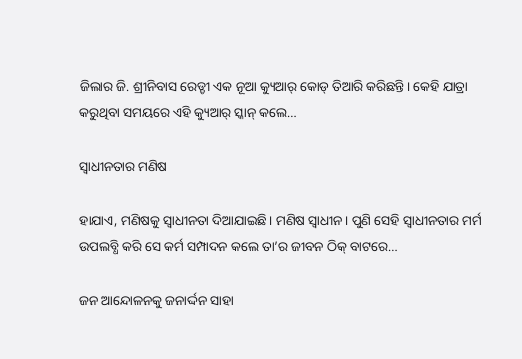ଜିଲାର ଜି. ଶ୍ରୀନିବାସ ରେଡ୍ଡୀ ଏକ ନୂଆ କ୍ୟୁଆର୍‌ କୋଡ୍‌ ତିଆରି କରିଛନ୍ତି। କେହି ଯାତ୍ରା କରୁଥିବା ସମୟରେ ଏହି କ୍ୟୁଆର୍‌ ସ୍କାନ୍‌ କଲେ…

ସ୍ବାଧୀନତାର ମଣିଷ

ହାଯାଏ, ମଣିଷକୁ ସ୍ବାଧୀନତା ଦିଆଯାଇଛି। ମଣିଷ ସ୍ବାଧୀନ। ପୁଣି ସେହି ସ୍ବାଧୀନତାର ମର୍ମ ଉପଲବ୍ଧି କରି ସେ କର୍ମ ସମ୍ପାଦନ କଲେ ତା’ର ଜୀବନ ଠିକ୍‌ ବାଟରେ…

ଜନ ଆନ୍ଦୋଳନକୁ ଜନାର୍ଦ୍ଦନ ସାହା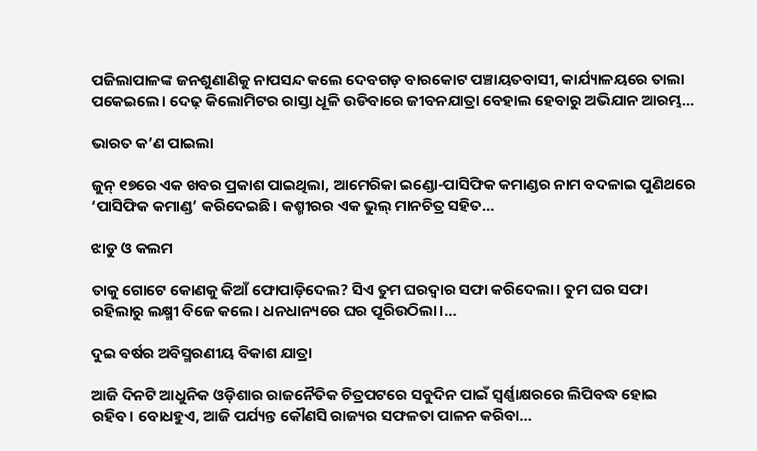ପଜିଲାପାଳଙ୍କ ଜନଶୁଣାଣିକୁ ନାପସନ୍ଦ କଲେ ଦେବଗଡ଼ ବାରକୋଟ ପଞ୍ଚାୟତବାସୀ, କାର୍ଯ୍ୟାଳୟରେ ତାଲା ପକେଇଲେ। ଦେଢ଼ କିଲୋମିଟର ରାସ୍ତା ଧୂଳି ଉଡିବାରେ ଜୀବନଯାତ୍ରା ବେହାଲ ହେବାରୁ ଅଭିଯାନ ଆରମ୍ଭ…

ଭାରତ କ’ଣ ପାଇଲା

ଜୁନ୍‌ ୧୭ରେ ଏକ ଖବର ପ୍ରକାଶ ପାଇଥିଲା, ଆମେରିକା ଇଣ୍ଡୋ-ପାସିଫିକ କମାଣ୍ଡର ନାମ ବଦଳାଇ ପୁଣିଥରେ ‘ପାସିଫିକ କମାଣ୍ଡ’ କରିଦେଇଛି। କଶ୍ମୀରର ଏକ ଭୁଲ୍‌ ମାନଚିତ୍ର ସହିତ…

ଝାଡୁ ଓ କଲମ

ତାକୁ ଗୋଟେ କୋଣକୁ କିଆଁ ଫୋପାଡ଼ିଦେଲ? ସିଏ ତୁମ ଘରଦ୍ୱାର ସଫା କରିଦେଲା। ତୁମ ଘର ସଫା ରହିଲାରୁ ଲକ୍ଷ୍ମୀ ବିଜେ କଲେ। ଧନଧାନ୍ୟରେ ଘର ପୂରିଉଠିଲା।…

ଦୁଇ ବର୍ଷର ଅବିସ୍ମରଣୀୟ ବିକାଶ ଯାତ୍ରା

ଆଜି ଦିନଟି ଆଧୁନିକ ଓଡ଼ିଶାର ରାଜନୈତିକ ଚିତ୍ରପଟରେ ସବୁଦିନ ପାଇଁ ସ୍ବର୍ଣ୍ଣାକ୍ଷରରେ ଲିପିବଦ୍ଧ ହୋଇ ରହିବ। ବୋଧହୁଏ, ଆଜି ପର୍ଯ୍ୟନ୍ତ କୌଣସି ରାଜ୍ୟର ସଫଳତା ପାଳନ କରିବା…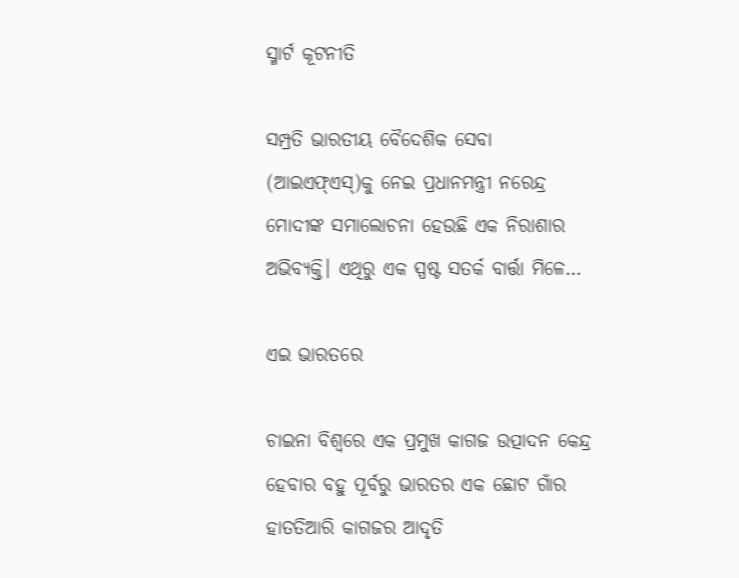ସ୍ମାର୍ଟ କୂଟନୀତି

ସମ୍ପ୍ରତି ଭାରତୀୟ ବୈଦେଶିକ ସେବା (ଆଇଏଫ୍‌ଏସ୍‌)କୁ ନେଇ ପ୍ରଧାନମନ୍ତ୍ରୀ ନରେନ୍ଦ୍ର ମୋଦୀଙ୍କ ସମାଲୋଚନା ହେଉଛି ଏକ ନିରାଶାର ଅଭିବ୍ୟକ୍ତି। ଏଥିରୁ ଏକ ସ୍ପଷ୍ଟ ସତର୍କ ବାର୍ତ୍ତା ମିଳେ…

ଏଇ ଭାରତରେ

ଚାଇନା ବିଶ୍ୱରେ ଏକ ପ୍ରମୁଖ କାଗଜ ଉତ୍ପାଦନ କେନ୍ଦ୍ର ହେବାର ବହୁ ପୂର୍ବରୁ ଭାରତର ଏକ ଛୋଟ ଗାଁର ହାତତିଆରି କାଗଜର ଆଦୃତି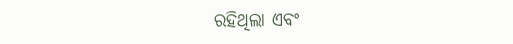ରହିଥିଲା ଏବଂ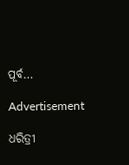ପୂର୍ବ…

Advertisement

ଧରିତ୍ରୀ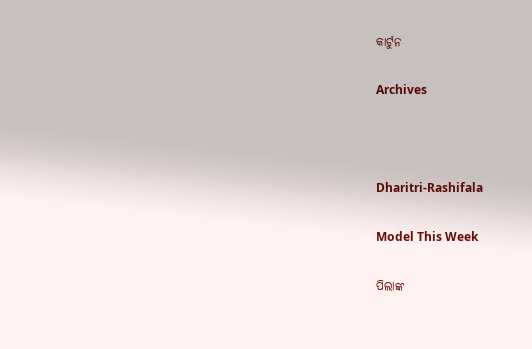କାର୍ଟୁନ

Archives



Dharitri-Rashifala

Model This Week

ପିଲାଙ୍କ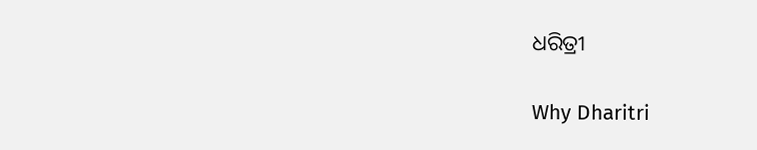ଧରିତ୍ରୀ

Why Dharitri